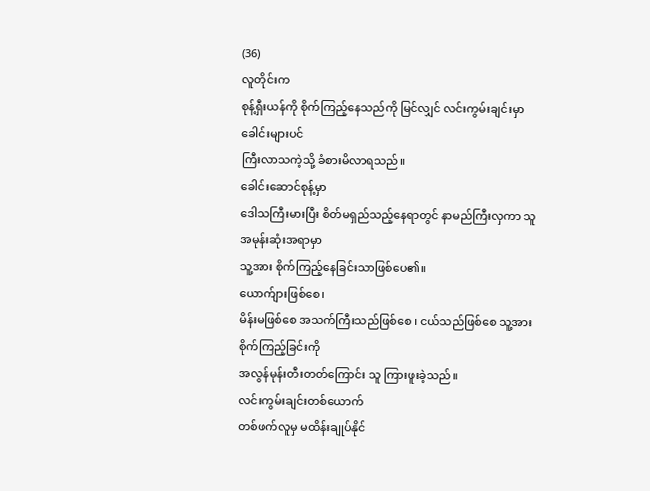(36)
လူတိုင်းက
စုန့်ရှီးယန်ကို စိုက်ကြည့်နေသည်ကို မြင်လျှင် လင်းကွမ်းချင်းမှာ ခေါင်းများပင်
ကြီးလာသကဲ့သို့ ခံစားမိလာရသည်။
ခေါင်းဆောင်စုန့်မှာ
ဒေါသကြီးမားပြီး စိတ်မရှည်သည့်နေရာတွင် နာမည်ကြီးလှကာ သူ အမုန်းဆုံးအရာမှာ
သူ့အား စိုက်ကြည့်နေခြင်းသာဖြစ်ပေ၏။
ယောက်ျားဖြစ်စေ၊
မိန်းမဖြစ်စေ အသက်ကြီးသည်ဖြစ်စေ ၊ ငယ်သည်ဖြစ်စေ သူ့အားစိုက်ကြည့်ခြင်းကို
အလွန်မုန်းတီးတတ်ကြောင်း သူ ကြားဖူးခဲ့သည်။
လင်းကွမ်းချင်းတစ်ယောက်
တစ်ဖက်လူမှ မထိန်းချုပ်နိုင်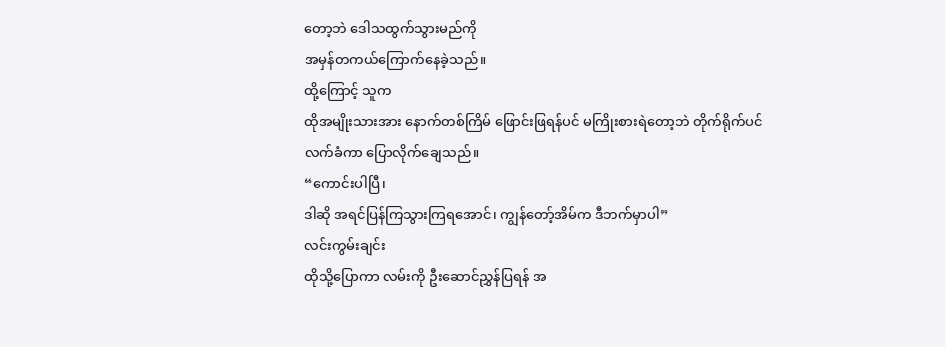တော့ဘဲ ဒေါသထွက်သွားမည်ကို
အမှန်တကယ်ကြောက်နေခဲ့သည်။
ထို့ကြောင့် သူက
ထိုအမျိုးသားအား နောက်တစ်ကြိမ် ဖြောင်းဖြရန်ပင် မကြိုးစားရဲတော့ဘဲ တိုက်ရိုက်ပင်
လက်ခံကာ ပြောလိုက်ချေသည်။
“ကောင်းပါပြီ၊
ဒါဆို အရင်ပြန်ကြသွားကြရအောင်၊ ကျွန်တော့်အိမ်က ဒီဘက်မှာပါ”
လင်းကွမ်းချင်း
ထိုသို့ပြောကာ လမ်းကို ဦးဆောင်ညွှန်ပြရန် အ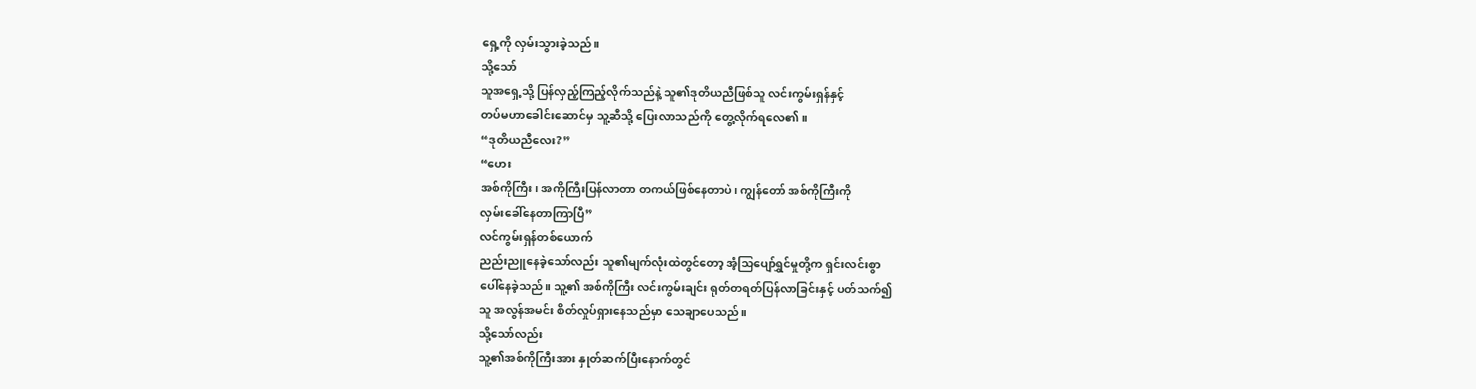ရှေ့ကို လှမ်းသွားခဲ့သည်။
သို့သော်
သူအရှေ့သို့ ပြန်လှည့်ကြည့်လိုက်သည်နဲ့ သူ၏ဒုတိယညီဖြစ်သူ လင်းကွမ်းရှန်နှင့်
တပ်မဟာခေါင်းဆောင်မှ သူ့ဆီသို့ ပြေးလာသည်ကို တွေ့လိုက်ရလေ၏။
“ဒုတိယညီလေး?”
“ဟေး
အစ်ကိုကြီး၊ အကိုကြီးပြန်လာတာ တကယ်ဖြစ်နေတာပဲ၊ ကျွန်တော် အစ်ကိုကြီးကို
လှမ်းခေါ်နေတာကြာပြီ”
လင်ကွမ်းရှန်တစ်ယောက်
ညည်းညူနေခဲ့သော်လည်း သူ၏မျက်လုံးထဲတွင်တော့ အံ့သြပျော်ရွှင်မှုတို့က ရှင်းလင်းစွာ
ပေါ်နေခဲ့သည်။ သူ့၏ အစ်ကိုကြီး လင်းကွမ်းချင်း ရုတ်တရတ်ပြန်လာခြင်းနှင့် ပတ်သက်၍
သူ အလွန်အမင်း စိတ်လှုပ်ရှားနေသည်မှာ သေချာပေသည်။
သို့သော်လည်း
သူ့၏အစ်ကိုကြီးအား နှုတ်ဆက်ပြီးနောက်တွင်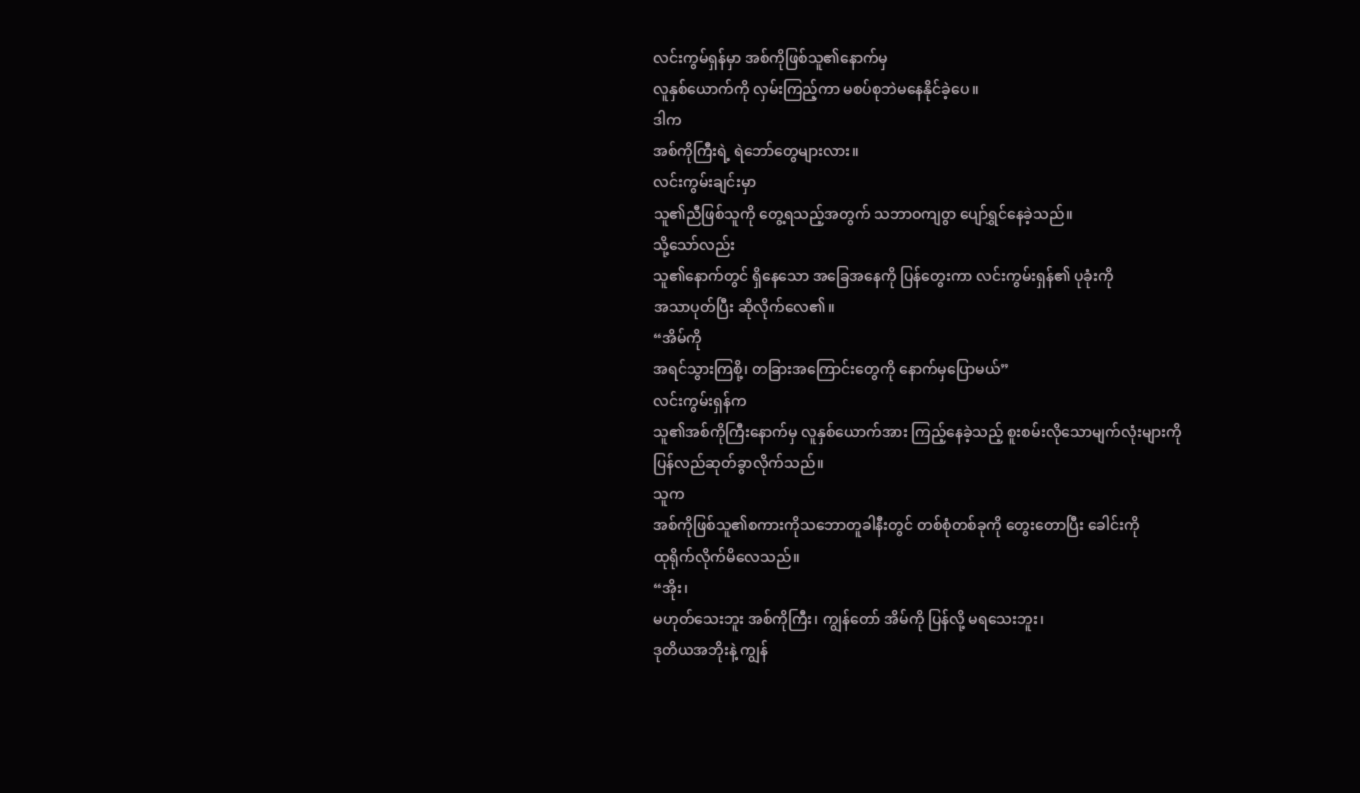လင်းကွမ်ရှန်မှာ အစ်ကိုဖြစ်သူ၏နောက်မှ
လူနှစ်ယောက်ကို လှမ်းကြည့်ကာ မစပ်စုဘဲမနေနိုင်ခဲ့ပေ။
ဒါက
အစ်ကိုကြီးရဲ့ ရဲဘော်တွေများလား။
လင်းကွမ်းချင်းမှာ
သူ၏ညီဖြစ်သူကို တွေ့ရသည့်အတွက် သဘာဝကျ၀ွာ ပျော်ရွှင်နေခဲ့သည်။
သို့သော်လည်း
သူ၏နောက်တွင် ရှိနေသော အခြေအနေကို ပြန်တွေးကာ လင်းကွမ်းရှန်၏ ပုခုံးကို
အသာပုတ်ပြီး ဆိုလိုက်လေ၏။
“အိမ်ကို
အရင်သွားကြစို့၊ တခြားအကြောင်းတွေကို နောက်မှပြောမယ်”
လင်းကွမ်းရှန်က
သူ၏အစ်ကိုကြီးနောက်မှ လူနှစ်ယောက်အား ကြည့်နေခဲ့သည့် စူးစမ်းလိုသောမျက်လုံးများကို
ပြန်လည်ဆုတ်ခွာလိုက်သည်။
သူက
အစ်ကိုဖြစ်သူ၏စကားကိုသဘောတူခါနီးတွင် တစ်စုံတစ်ခုကို တွေးတောပြီး ခေါင်းကို
ထုရိုက်လိုက်မိလေသည်။
“အိုး၊
မဟုတ်သေးဘူး အစ်ကိုကြီး၊ ကျွန်တော် အိမ်ကို ပြန်လို့ မရသေးဘူး၊
ဒုတိယအဘိုးနဲ့ ကျွန်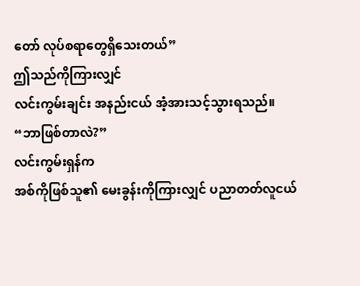တော် လုပ်စရာတွေရှိသေးတယ်”
ဤသည်ကိုကြားလျှင်
လင်းကွမ်းချင်း အနည်းငယ် အံ့အားသင့်သွားရသည်။
“ဘာဖြစ်တာလဲ?”
လင်းကွမ်းရှန်က
အစ်ကိုဖြစ်သူ၏ မေးခွန်းကိုကြားလျှင် ပညာတတ်လူငယ်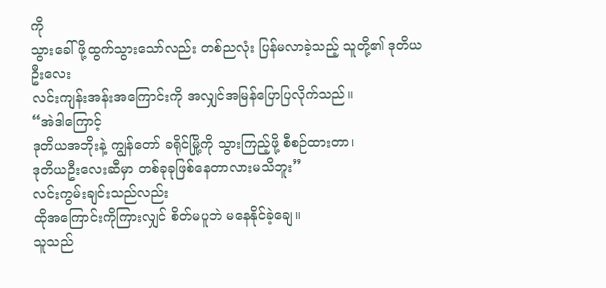ကို
သွားခေါ်ဖို့ထွက်သွားသော်လည်း တစ်ညလုံး ပြန်မလာခဲ့သည့် သူတို့၏ ဒုတိယဦးလေး
လင်းကျန်းအန်းအကြောင်းကို အလျှင်အမြန်ပြောပြလိုက်သည်။
“အဲဒါကြောင့်
ဒုတိယအဘိုးနဲ့ ကျွန်တော် ခရိုင်မြို့ကို သွားကြည့်ဖို့ စီစဉ်ထားတာ၊
ဒုတိယဦးလေးဆီမှာ တစ်ခုခုဖြစ်နေတာလားမသိဘူး”
လင်းကွမ်းချင်းသည်လည်း
ထိုအကြောင်းကိုကြားလျှင် စိတ်မပူဘဲ မနေနိုင်ခဲ့ချေ။
သူသည်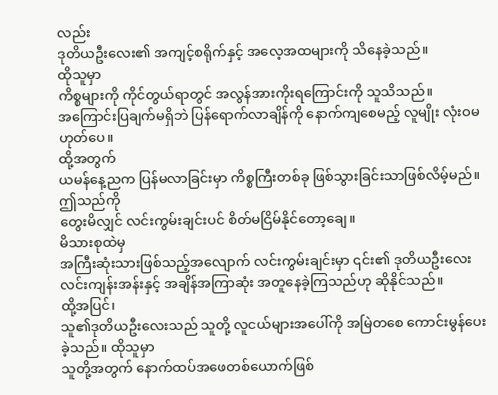လည်း
ဒုတိယဦးလေး၏ အကျင့်စရိုက်နှင့် အလေ့အထများကို သိနေခဲ့သည်။
ထိုသူမှာ
ကိစ္စများကို ကိုင်တွယ်ရာတွင် အလွန်အားကိုးရကြောင်းကို သူသိသည်။
အကြောင်းပြချက်မရှိဘဲ ပြန်ရောက်လာချိန်ကို နောက်ကျစေမည့် လူမျိုး လုံးဝမဟုတ်ပေ။
ထို့အတွက်
ယမန်နေ့ညက ပြန်မလာခြင်းမှာ ကိစ္စကြီးတစ်ခု ဖြစ်သွားခြင်းသာဖြစ်လိမ့်မည်။
ဤသည်ကို
တွေးမိလျှင် လင်းကွမ်းချင်းပင် စိတ်မငြိမ်နိုင်တော့ချေ။
မိသားစုထဲမှ
အကြီးဆုံးသားဖြစ်သည့်အလျောက် လင်းကွမ်းချင်းမှာ ၎င်း၏ ဒုတိယဦးလေး
လင်းကျန်းအန်းနှင့် အချိန်အကြာဆုံး အတူနေခဲ့ကြသည်ဟု ဆိုနိုင်သည်။
ထို့အပြင်၊
သူ၏ဒုတိယဦးလေးသည် သူတို့ လူငယ်များအပေါ်ကို အမြဲတစေ ကောင်းမွန်ပေးခဲ့သည်။ ထိုသူမှာ
သူတို့အတွက် နောက်ထပ်အဖေတစ်ယောက်ဖြစ်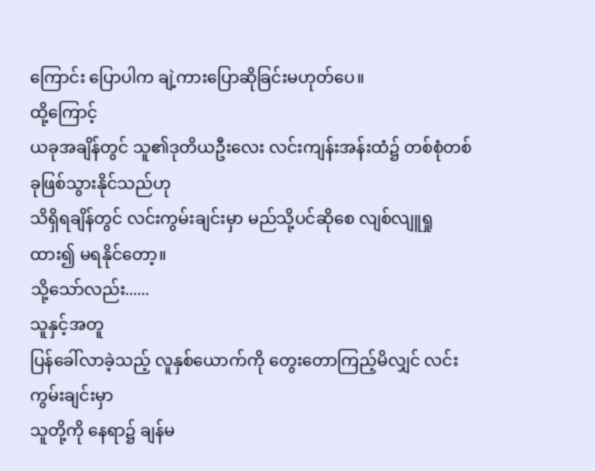ကြောင်း ပြောပါက ချဲ့ကားပြောဆိုခြင်းမဟုတ်ပေ။
ထို့ကြောင့်
ယခုအချိန်တွင် သူ၏ဒုတိယဦးလေး လင်းကျန်းအန်းထံ၌ တစ်စုံတစ်ခုဖြစ်သွားနိုင်သည်ဟု
သိရှိရချိန်တွင် လင်းကွမ်းချင်းမှာ မည်သို့ပင်ဆိုစေ လျစ်လျူရှုထား၍ မရနိုင်တော့။
သို့သော်လည်း......
သူနှင့်အတူ
ပြန်ခေါ်လာခဲ့သည့် လူနှစ်ယောက်ကို တွေးတောကြည့်မိလျှင် လင်းကွမ်းချင်းမှာ
သူတို့ကို နေရာ၌ ချန်မ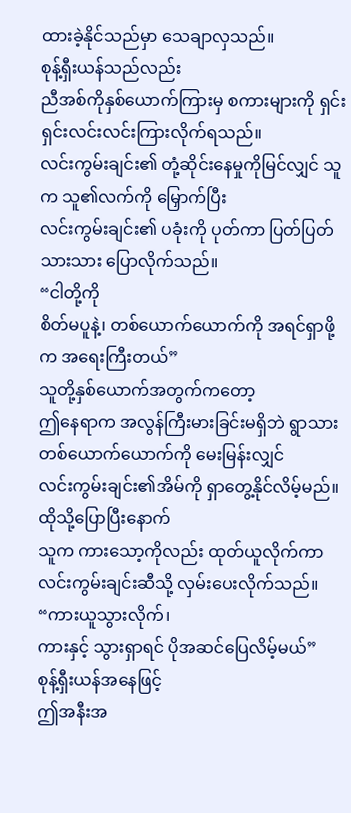ထားခဲ့နိုင်သည်မှာ သေချာလှသည်။
စုန့်ရှီးယန်သည်လည်း
ညီအစ်ကိုနှစ်ယောက်ကြားမှ စကားများကို ရှင်းရှင်းလင်းလင်းကြားလိုက်ရသည်။
လင်းကွမ်းချင်း၏ တုံ့ဆိုင်းနေမှုကိုမြင်လျှင် သူက သူ၏လက်ကို မြှောက်ပြီး
လင်းကွမ်းချင်း၏ ပခုံးကို ပုတ်ကာ ပြတ်ပြတ်သားသား ပြောလိုက်သည်။
“ငါတို့ကို
စိတ်မပူနဲ့၊ တစ်ယောက်ယောက်ကို အရင်ရှာဖို့က အရေးကြီးတယ်”
သူတို့နှစ်ယောက်အတွက်ကတော့
ဤနေရာက အလွန်ကြီးမားခြင်းမရှိဘဲ ရွာသားတစ်ယောက်ယောက်ကို မေးမြန်းလျှင်
လင်းကွမ်းချင်း၏အိမ်ကို ရှာတွေ့နိုင်လိမ့်မည်။
ထိုသို့ပြောပြီးနောက်
သူက ကားသော့ကိုလည်း ထုတ်ယူလိုက်ကာ လင်းကွမ်းချင်းဆီသို့ လှမ်းပေးလိုက်သည်။
“ကားယူသွားလိုက်၊
ကားနှင့် သွားရှာရင် ပိုအဆင်ပြေလိမ့်မယ်”
စုန့်ရှီးယန်အနေဖြင့်
ဤအနီးအ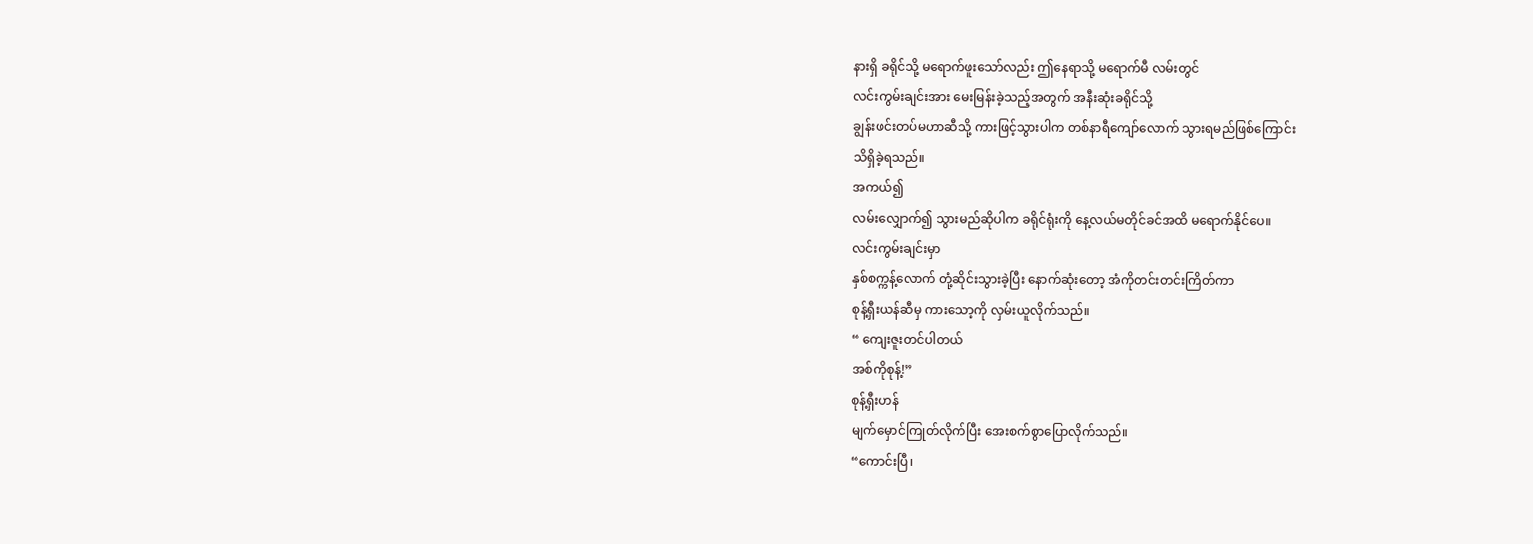နားရှိ ခရိုင်သို့ မရောက်ဖူးသော်လည်း ဤနေရာသို့ မရောက်မီ လမ်းတွင်
လင်းကွမ်းချင်းအား မေးမြန်းခဲ့သည့်အတွက် အနီးဆုံးခရိုင်သို့
ချွန်းဖင်းတပ်မဟာဆီသို့ ကားဖြင့်သွားပါက တစ်နာရီကျော်လောက် သွားရမည်ဖြစ်ကြောင်း
သိရှိခဲ့ရသည်။
အကယ်၍
လမ်းလျှောက်၍ သွားမည်ဆိုပါက ခရိုင်ရုံးကို နေ့လယ်မတိုင်ခင်အထိ မရောက်နိုင်ပေ။
လင်းကွမ်းချင်းမှာ
နှစ်စက္ကန့်လောက် တုံ့ဆိုင်းသွားခဲ့ပြီး နောက်ဆုံးတော့ အံကိုတင်းတင်းကြိတ်ကာ
စုန့်ရှီးယန်ဆီမှ ကားသော့ကို လှမ်းယူလိုက်သည်။
“ ကျေးဇူးတင်ပါတယ်
အစ်ကိုစုန့်!”
စုန့်ရှီးဟန်
မျက်မှောင်ကြုတ်လိုက်ပြီး အေးစက်စွာပြောလိုက်သည်။
“ကောင်းပြီ၊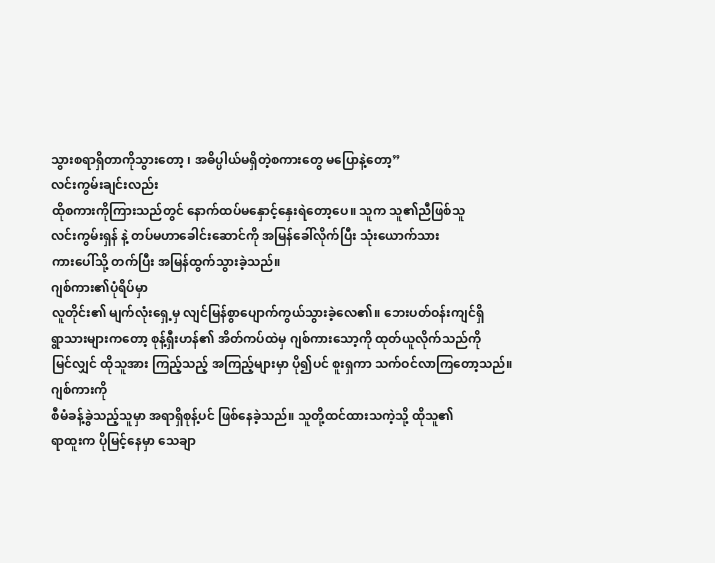သွားစရာရှိတာကိုသွားတော့ ၊ အဓိပ္ပါယ်မရှိတဲ့စကားတွေ မပြောနဲ့တော့”
လင်းကွမ်းချင်းလည်း
ထိုစကားကိုကြားသည်တွင် နောက်ထပ်မနှောင့်နှေးရဲတော့ပေ။ သူက သူ၏ညီဖြစ်သူ
လင်းကွမ်းရှန် နဲ့ တပ်မဟာခေါင်းဆောင်ကို အမြန်ခေါ်လိုက်ပြီး သုံးယောက်သား
ကားပေါ်သို့ တက်ပြီး အမြန်ထွက်သွားခဲ့သည်။
ဂျစ်ကား၏ပုံရိပ်မှာ
လူတိုင်း၏ မျက်လုံးရှေ့မှ လျင်မြန်စွာပျောက်ကွယ်သွားခဲ့လေ၏။ ဘေးပတ်ဝန်းကျင်ရှိ
ရွာသားများကတော့ စုန့်ရှီးဟန်၏ အိတ်ကပ်ထဲမှ ဂျစ်ကားသော့ကို ထုတ်ယူလိုက်သည်ကို
မြင်လျှင် ထိုသူအား ကြည့်သည့် အကြည့်များမှာ ပို၍ပင် စူးရှကာ သက်ဝင်လာကြတော့သည်။
ဂျစ်ကားကို
စီမံခန့်ခွဲသည့်သူမှာ အရာရှိစုန့်ပင် ဖြစ်နေခဲ့သည်။ သူတို့ထင်ထားသကဲ့သို့ ထိုသူ၏
ရာထူးက ပိုမြင့်နေမှာ သေချာ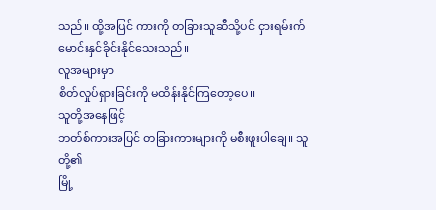သည်။ ထို့အပြင် ကားကို တခြားသူဆီသို့ပင် ငှားရမ်းက်
မောင်းနှင်ခိုင်းနိုင်သေးသည်။
လူအများမှာ
စိတ်လှုပ်ရှားခြင်းကို မထိန်းနိုင်ကြတော့ပေ။
သူတို့အနေဖြင့်
ဘတ်စ်ကားအပြင် တခြားကားများကို မစီးဖူးပါချေ။ သူတို့၏
မြို့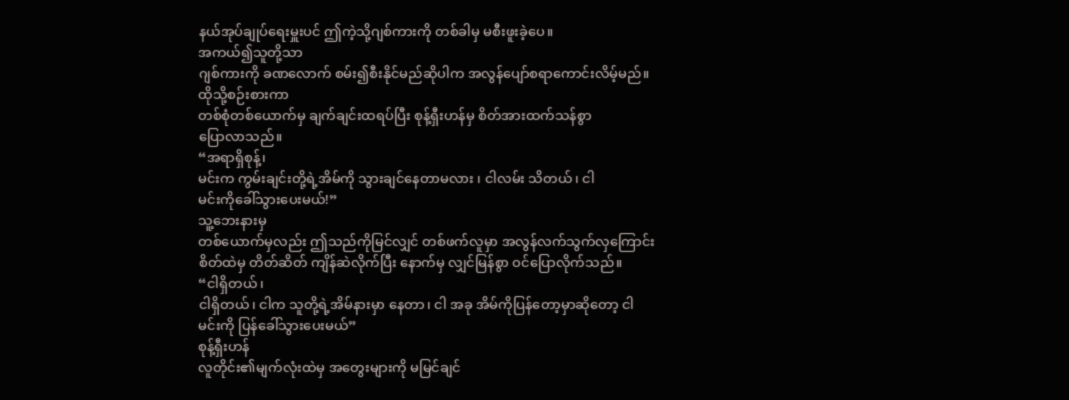နယ်အုပ်ချုပ်ရေးမှူးပင် ဤကဲ့သို့ဂျစ်ကားကို တစ်ခါမှ မစီးဖူးခဲ့ပေ။
အကယ်၍သူတို့သာ
ဂျစ်ကားကို ခဏလောက် စမ်း၍စီးနိုင်မည်ဆိုပါက အလွန်ပျော်စရာကောင်းလိမ့်မည်။
ထိုသို့စဉ်းစားကာ
တစ်စုံတစ်ယောက်မှ ချက်ချင်းထရပ်ပြီး စုန့်ရှီးဟန်မှ စိတ်အားထက်သန်စွာ
ပြောလာသည်။
“အရာရှိစုန့်၊
မင်းက ကွမ်းချင်းတို့ရဲ့အိမ်ကို သွားချင်နေတာမလား ၊ ငါလမ်း သိတယ်၊ ငါ
မင်းကိုခေါ်သွားပေးမယ်!”
သူ့ဘေးနားမှ
တစ်ယောက်မှလည်း ဤသည်ကိုမြင်လျှင် တစ်ဖက်လူမှာ အလွန်လက်သွက်လှကြောင်း
စိတ်ထဲမှ တိတ်ဆိတ် ကျိန်ဆဲလိုက်ပြီး နောက်မှ လျှင်မြန်စွာ ဝင်ပြောလိုက်သည်။
“ငါရှိတယ်၊
ငါရှိတယ်၊ ငါက သူတို့ရဲ့အိမ်နားမှာ နေတာ၊ ငါ အခု အိမ်ကိုပြန်တော့မှာဆိုတော့ ငါ
မင်းကို ပြန်ခေါ်သွားပေးမယ်”
စုန့်ရှီးဟန်
လူတိုင်း၏မျက်လုံးထဲမှ အတွေးများကို မမြင်ချင်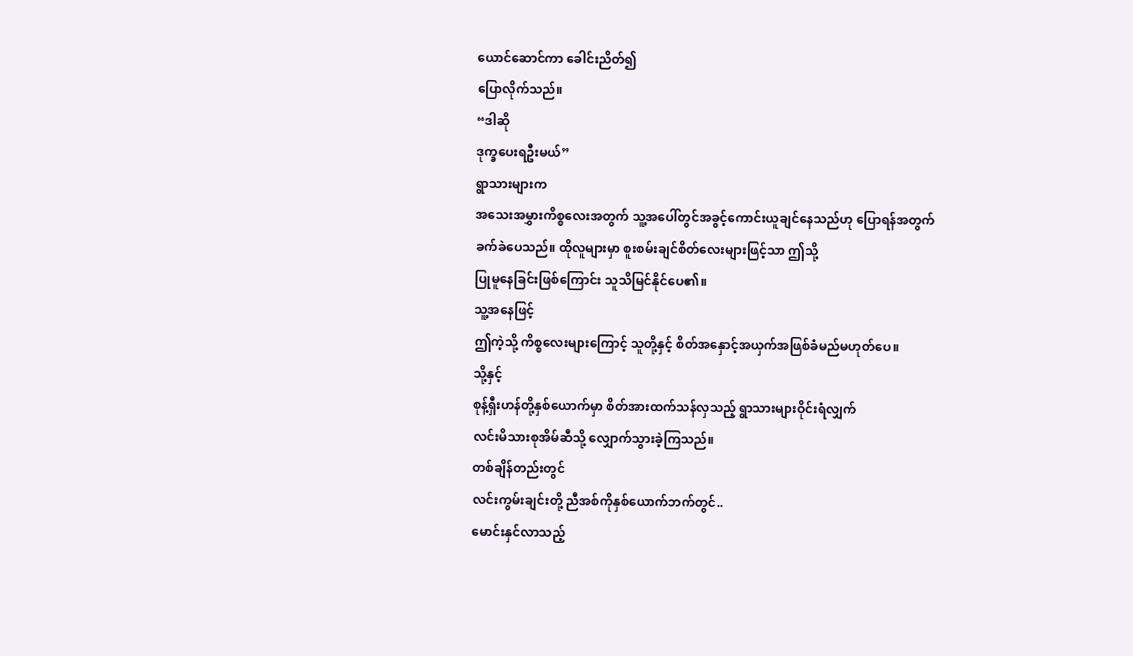ယောင်ဆောင်ကာ ခေါင်းညိတ်၍
ပြောလိုက်သည်။
“ဒါဆို
ဒုက္ခပေးရဦးမယ်”
ရွာသားများက
အသေးအမွှားကိစ္စလေးအတွက် သူ့အပေါ်တွင်အခွင့်ကောင်းယူချင်နေသည်ဟု ပြောရန်အတွက်
ခက်ခဲပေသည်။ ထိုလူများမှာ စူးစမ်းချင်စိတ်လေးများဖြင့်သာ ဤသို့
ပြုမူနေခြင်းဖြစ်ကြောင်း သူသိမြင်နိုင်ပေ၏။
သူ့အနေဖြင့်
ဤကဲ့သို့ ကိစ္စလေးများကြောင့် သူတို့နှင့် စိတ်အနှောင့်အယှက်အဖြစ်ခံမည်မဟုတ်ပေ။
သို့နှင့်
စုန့်ရှီးဟန်တို့နှစ်ယောက်မှာ စိတ်အားထက်သန်လှသည့် ရွာသားများဝိုင်းရံလျှက်
လင်းမိသားစုအိမ်ဆီသို့ လျှောက်သွားခဲ့ကြသည်။
တစ်ချိန်တည်းတွင်
လင်းကွမ်းချင်းတို့ ညီအစ်ကိုနှစ်ယောက်ဘက်တွင်..
မောင်းနှင်လာသည့်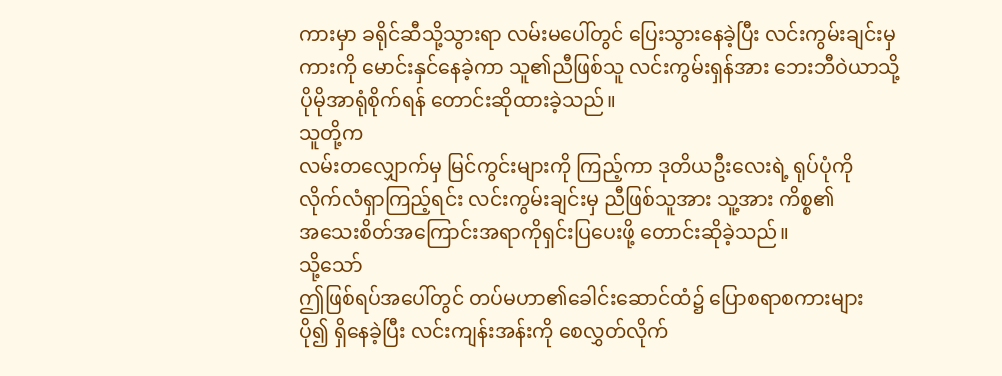ကားမှာ ခရိုင်ဆီသို့သွားရာ လမ်းမပေါ်တွင် ပြေးသွားနေခဲ့ပြီး လင်းကွမ်းချင်းမှ
ကားကို မောင်းနှင်နေခဲ့ကာ သူ၏ညီဖြစ်သူ လင်းကွမ်းရှန်အား ဘေးဘီဝဲယာသို့
ပိုမိုအာရုံစိုက်ရန် တောင်းဆိုထားခဲ့သည်။
သူတို့က
လမ်းတလျှောက်မှ မြင်ကွင်းများကို ကြည့်ကာ ဒုတိယဦးလေးရဲ့ ရုပ်ပုံကို
လိုက်လံရှာကြည့်ရင်း လင်းကွမ်းချင်းမှ ညီဖြစ်သူအား သူ့အား ကိစ္စ၏
အသေးစိတ်အကြောင်းအရာကိုရှင်းပြပေးဖို့ တောင်းဆိုခဲ့သည်။
သို့သော်
ဤဖြစ်ရပ်အပေါ်တွင် တပ်မဟာ၏ခေါင်းဆောင်ထံ၌ ပြောစရာစကားများ
ပို၍ ရှိနေခဲ့ပြီး လင်းကျန်းအန်းကို စေလွှတ်လိုက်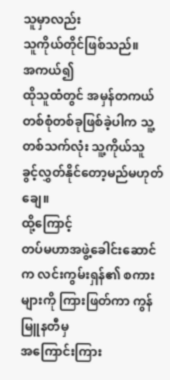သူမှာလည်း
သူကိုယ်တိုင်ဖြစ်သည်။
အကယ်၍
ထိုသူထံတွင် အမှန်တကယ် တစ်စုံတစ်ခုဖြစ်ခဲ့ပါက သူ့တစ်သက်လုံး သူ့ကိုယ်သူ
ခွင့်လွှတ်နိုင်တော့မည်မဟုတ်ချေ။
ထို့ကြောင့်
တပ်မဟာအဖွဲ့ခေါင်းဆောင်က လင်းကွမ်းရှန်၏ စကားများကို ကြားဖြတ်ကာ ကွန်မြူနတီမှ
အကြောင်းကြား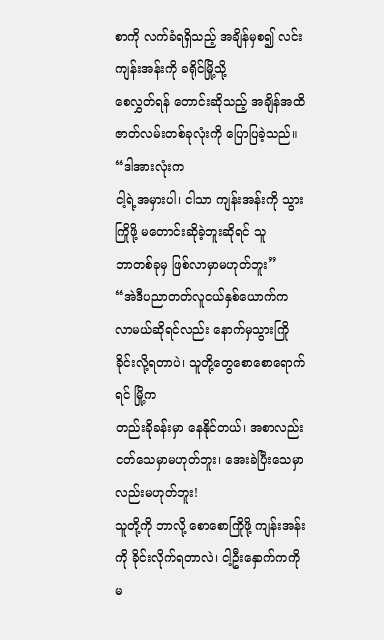စာကို လက်ခံရရှိသည့် အချိန်မှစ၍ လင်းကျန်းအန်းကို ခရိုင်မြို့သို့
စေလွှတ်ရန် တောင်းဆိုသည့် အချိန်အထိ ဇာတ်လမ်းတစ်ခုလုံးကို ပြောပြခဲ့သည်။
“ဒါအားလုံးက
ငါ့ရဲ့အမှားပါ၊ ငါသာ ကျန်းအန်းကို သွားကြိုဖို့ မတောင်းဆိုခဲ့ဘူးဆိုရင် သူ
ဘာတစ်ခုမှ ဖြစ်လာမှာမဟုတ်ဘူး”
“အဲဒီပညာတတ်လူငယ်နှစ်ယောက်က
လာမယ်ဆိုရင်လည်း နောက်မှသွားကြိုခိုင်းလို့ရတာပဲ၊ သူတို့တွေစောစောရောက်ရင် မြို့က
တည်းခိုခန်းမှာ နေနိုင်တယ်၊ အစာလည်းငတ်သေမှာမဟုတ်ဘူး၊ အေးခဲပြီးသေမှာလည်းမဟုတ်ဘူး!
သူတို့ကို ဘာလို့ စောစောကြိုဖို့ ကျန်းအန်းကို ခိုင်းလိုက်ရတာလဲ၊ ငါ့ဦးနှောက်ကကို
မ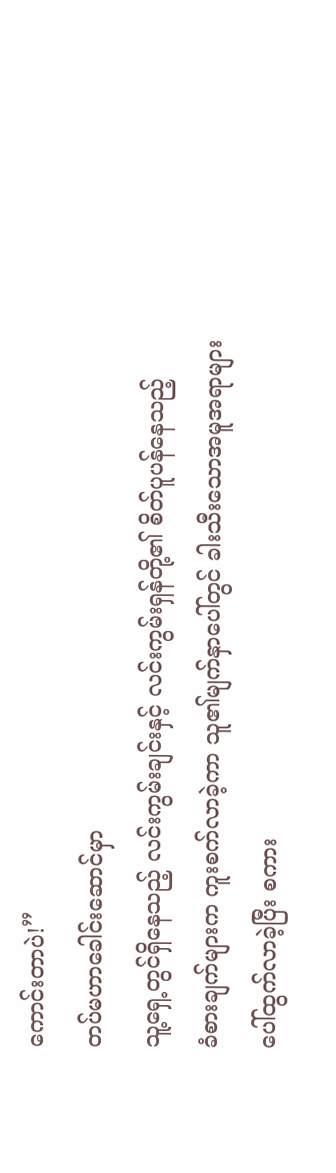ကောင်းတာပဲ!”
တပ်မဟာခေါင်းဆောင်မှာ
သူ့ရှေ့တွင်ရှိနေသည့် လင်းကွမ်းချင်းနှင့် လင်းကွမ်းရှန်တို့၏ စိတ်ပူပန်နေသည့်
ခံစားချက်များက ကူးစက်လာခဲ့ကာ သူ၏မျက်နှာပေါ်တွင် ခါးသီးသောအမူအရာများ
ပေါ်ထွက်လာခဲ့ပြီး စကား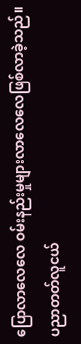ပြောလာလေလေ ဝမ်းနည်းမှုများလာလေလေဖြစ်လာခဲ့သည်။
ပညာတတ်လူငယ်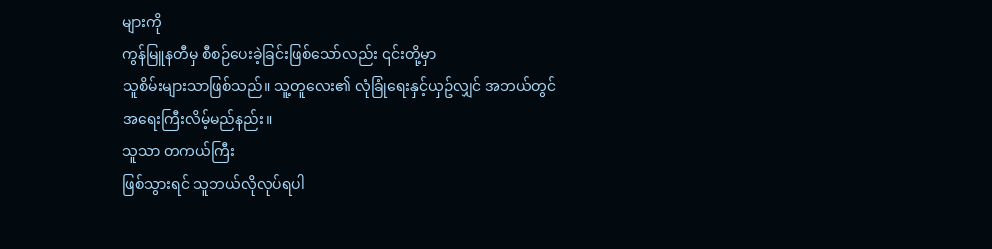များကို
ကွန်မြူနတီမှ စီစဉ်ပေးခဲ့ခြင်းဖြစ်သော်လည်း ၎င်းတို့မှာ
သူစိမ်းများသာဖြစ်သည်။ သူ့တူလေး၏ လုံခြုံရေးနှင့်ယှဥ်လျှင် အဘယ်တွင်
အရေးကြီးလိမ့်မည်နည်း။
သူသာ တကယ်ကြီး
ဖြစ်သွားရင် သူဘယ်လိုလုပ်ရပါ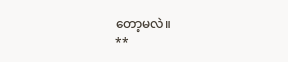တော့မလဲ။
**